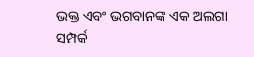ଭକ୍ତ ଏବଂ ଭଗବାନଙ୍କ ଏକ ଅଲଗା ସମ୍ପର୍କ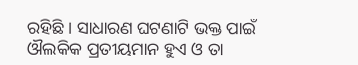ରହିଛି । ସାଧାରଣ ଘଟଣାଟି ଭକ୍ତ ପାଇଁ ଔଲକିକ ପ୍ରତୀୟମାନ ହୁଏ ଓ ତା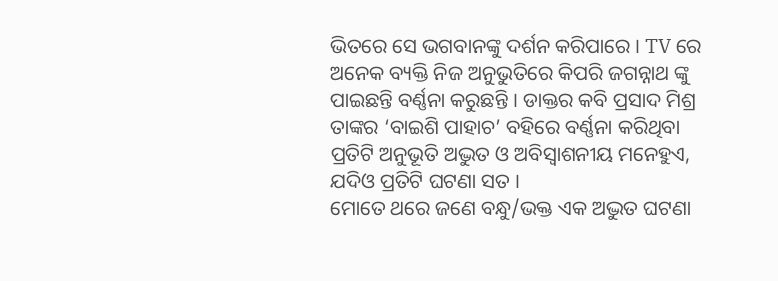ଭିତରେ ସେ ଭଗବାନଙ୍କୁ ଦର୍ଶନ କରିପାରେ । TV ରେ ଅନେକ ବ୍ୟକ୍ତି ନିଜ ଅନୁଭୁତିରେ କିପରି ଜଗନ୍ନାଥ ଙ୍କୁ ପାଇଛନ୍ତି ବର୍ଣ୍ଣନା କରୁଛନ୍ତି । ଡାକ୍ତର କବି ପ୍ରସାଦ ମିଶ୍ର ତାଙ୍କର ‘ବାଇଶି ପାହାଚ’ ବହିରେ ବର୍ଣ୍ଣନା କରିଥିବା ପ୍ରତିଟି ଅନୁଭୂତି ଅଦ୍ଭୁତ ଓ ଅବିସ୍ୱାଶନୀୟ ମନେହୁଏ, ଯଦିଓ ପ୍ରତିଟି ଘଟଣା ସତ ।
ମୋତେ ଥରେ ଜଣେ ବନ୍ଧୁ/ଭକ୍ତ ଏକ ଅଦ୍ଭୁତ ଘଟଣା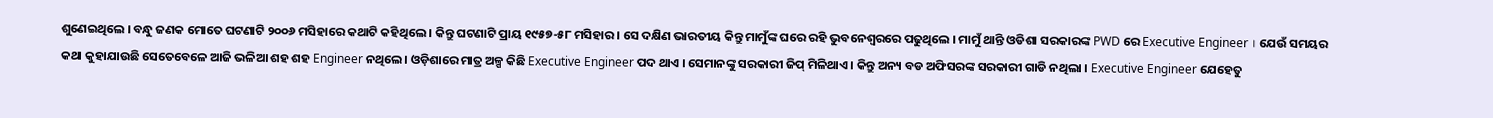ଶୁଣେଇଥିଲେ । ବନ୍ଧୁ ଜଣକ ମୋତେ ଘଟଣାଟି ୨୦୦୬ ମସିହାରେ କଥାଟି କହିଥିଲେ । କିନ୍ତୁ ଘଟଣାଟି ପ୍ରାୟ ୧୯୫୭-୫୮ ମସିହାର । ସେ ଦକ୍ଷିଣ ଭାରତୀୟ କିନ୍ତୁ ମାମୁଁଙ୍କ ଘରେ ରହି ଭୁବନେଶ୍ୱରରେ ପଢୁଥିଲେ । ମାମୁଁ ଥାନ୍ତି ଓଡିଶା ସରକାରଙ୍କ PWD ରେ Executive Engineer । ଯେଉଁ ସମୟର କଥା କୁହାଯାଉଛି ସେତେବେଳେ ଆଜି ଭଳିଆ ଶହ ଶହ Engineer ନଥିଲେ । ଓଡ଼ିଶାରେ ମାତ୍ର ଅଳ୍ପ କିଛି Executive Engineer ପଦ ଥାଏ । ସେମାନଙ୍କୁ ସରକାରୀ ଜିପ୍ ମିଳିଥାଏ । କିନ୍ତୁ ଅନ୍ୟ ବଡ ଅଫିସରଙ୍କ ସରକାରୀ ଗାଡି ନଥିଲା । Executive Engineer ଯେହେତୁ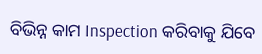ବିଭିନ୍ନ କାମ Inspection କରିବାକୁ ଯିବେ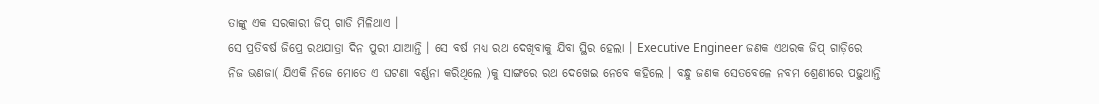ତାଙ୍କୁ ଏକ ସରକାରୀ ଜିପ୍ ଗାଡି ମିଳିଥାଏ ।
ସେ ପ୍ରତିବର୍ଷ ଜିପ୍ରେ ରଥଯାତ୍ରା ଦିନ ପୁରୀ ଯାଆନ୍ତି । ସେ ବର୍ଷ ମଧ୍ୟ ରଥ ଦେଖିବାକୁ ଯିବା ସ୍ଥିର ହେଲା । Executive Engineer ଜଣକ ଏଥରକ ଜିପ୍ ଗାଡ଼ିରେ ନିଜ ଭଣଜା( ଯିଏକି ନିଜେ ମୋତେ ଏ ଘଟଣା ବର୍ଣ୍ଣନା କରିଥିଲେ )କୁ ସାଙ୍ଗରେ ରଥ ଦେଖେଇ ନେବେ କହିଲେ । ବନ୍ଧୁ ଜଣକ ସେତବେଳେ ନବମ ଶ୍ରେଣୀରେ ପଢ଼ୁଥାନ୍ତି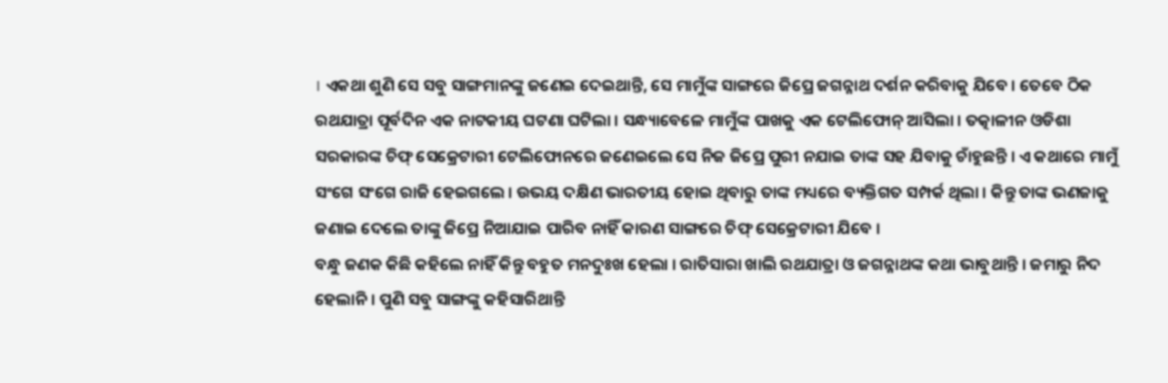। ଏକଥା ଶୁଣି ସେ ସବୁ ସାଙ୍ଗମାନଙ୍କୁ ଜଣେଇ ଦେଇଥାନ୍ତି, ସେ ମାମୁଁଙ୍କ ସାଙ୍ଗରେ ଜିପ୍ରେ ଜଗନ୍ନାଥ ଦର୍ଶନ କରିବାକୁ ଯିବେ । ତେବେ ଠିକ ରଥଯାତ୍ରା ପୂର୍ବଦିନ ଏକ ନାଟକୀୟ ଘଟଣା ଘଟିଲା । ସନ୍ଧ୍ୟାବେଳେ ମାମୁଁଙ୍କ ପାଖକୁ ଏକ ଟେଲିଫୋନ୍ ଆସିଲା । ତତ୍କାଳୀନ ଓଡିଶା ସରକାରଙ୍କ ଚିଫ୍ ସେକ୍ରେଟାରୀ ଟେଲିଫୋନରେ ଜଣେଇଲେ ସେ ନିଜ ଜିପ୍ରେ ପୁରୀ ନଯାଇ ତାଙ୍କ ସହ ଯିବାକୁ ଚାଁହୁଛନ୍ତି । ଏ କଥାରେ ମାମୁଁ ସଂଗେ ସଂଗେ ରାଜି ହେଇଗଲେ । ଉଭୟ ଦକ୍ଷିଣ ଭାରତୀୟ ହୋଇ ଥିବାରୁ ତାଙ୍କ ମଧ୍ୟରେ ବ୍ୟକ୍ତିଗତ ସମ୍ପର୍କ ଥିଲା । କିନ୍ତୁ ତାଙ୍କ ଭଣଜାକୁ ଜଣାଇ ଦେଲେ ତାଙ୍କୁ ଜିପ୍ରେ ନିଆଯାଇ ପାରିବ ନାହିଁ କାରଣ ସାଙ୍ଗରେ ଚିଫ୍ ସେକ୍ରେଟାରୀ ଯିବେ ।
ବନ୍ଧୁ ଜଣକ କିଛି କହିଲେ ନାହିଁ କିନ୍ତୁ ବହୁତ ମନଦୁଃଖ ହେଲା । ରାତିସାରା ଖାଲି ରଥଯାତ୍ରା ଓ ଜଗନ୍ନାଥଙ୍କ କଥା ଭାବୁଥାନ୍ତି । ଜମାରୁ ନିଦ ହେଲାନି । ପୁଣି ସବୁ ସାଙ୍ଗଙ୍କୁ କହିସାରିଥାନ୍ତି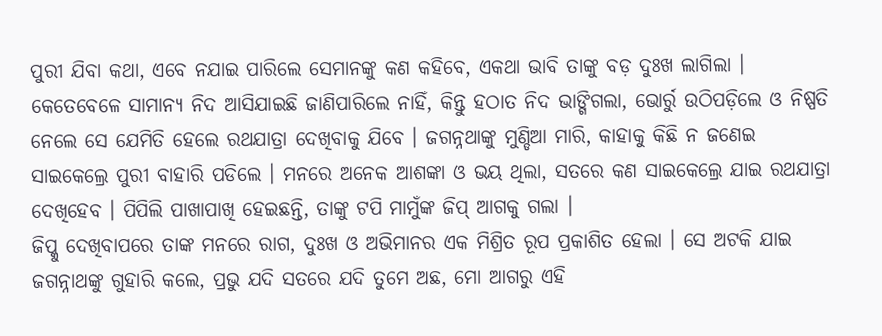ପୁରୀ ଯିବା କଥା, ଏବେ ନଯାଇ ପାରିଲେ ସେମାନଙ୍କୁ କଣ କହିବେ, ଏକଥା ଭାବି ତାଙ୍କୁ ବଡ଼ ଦୁଃଖ ଲାଗିଲା । କେତେବେଳେ ସାମାନ୍ୟ ନିଦ ଆସିଯାଇଛି ଜାଣିପାରିଲେ ନାହିଁ, କିନ୍ତୁ ହଠାତ ନିଦ ଭାଙ୍ଗିଗଲା, ଭୋର୍ରୁ ଉଠିପଡ଼ିଲେ ଓ ନିଷ୍ପତି ନେଲେ ସେ ଯେମିତି ହେଲେ ରଥଯାତ୍ରା ଦେଖିବାକୁ ଯିବେ । ଜଗନ୍ନଥାଙ୍କୁ ମୁଣ୍ଡିଆ ମାରି, କାହାକୁ କିଛି ନ ଜଣେଇ ସାଇକେଲ୍ରେ ପୁରୀ ବାହାରି ପଡିଲେ । ମନରେ ଅନେକ ଆଶଙ୍କା ଓ ଭୟ ଥିଲା, ସତରେ କଣ ସାଇକେଲ୍ରେ ଯାଇ ରଥଯାତ୍ରା ଦେଖିହେବ । ପିପିଲି ପାଖାପାଖି ହେଇଛନ୍ତି, ତାଙ୍କୁ ଟପି ମାମୁଁଙ୍କ ଜିପ୍ ଆଗକୁ ଗଲା ।
ଜିପ୍କୁ ଦେଖିବାପରେ ତାଙ୍କ ମନରେ ରାଗ, ଦୁଃଖ ଓ ଅଭିମାନର ଏକ ମିଶ୍ରିତ ରୂପ ପ୍ରକାଶିତ ହେଲା । ସେ ଅଟକି ଯାଇ ଜଗନ୍ନାଥଙ୍କୁ ଗୁହାରି କଲେ, ପ୍ରଭୁ ଯଦି ସତରେ ଯଦି ତୁମେ ଅଛ, ମୋ ଆଗରୁ ଏହି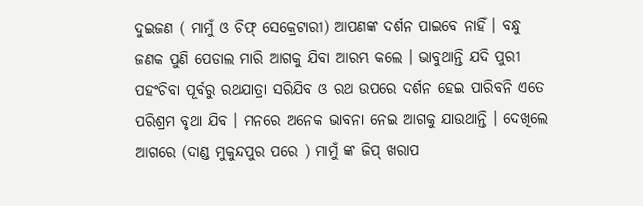ଦୁଇଜଣ ( ମାମୁଁ ଓ ଚିଫ୍ ସେକ୍ରେଟାରୀ) ଆପଣଙ୍କ ଦର୍ଶନ ପାଇବେ ନାହିଁ । ବନ୍ଧୁ ଜଣକ ପୁଣି ପେଡାଲ ମାରି ଆଗକୁ ଯିବା ଆରମ୍ଭ କଲେ । ଭାବୁଥାନ୍ତି ଯଦି ପୁରୀ ପହଂଚିବା ପୂର୍ବରୁ ରଥଯାତ୍ରା ସରିଯିବ ଓ ରଥ ଉପରେ ଦର୍ଶନ ହେଇ ପାରିବନି ଏତେ ପରିଶ୍ରମ ବୃଥା ଯିବ । ମନରେ ଅନେକ ଭାବନା ନେଇ ଆଗକୁ ଯାଉଥାନ୍ତି । ଦେଖିଲେ ଆଗରେ (ଦାଣ୍ଡ ମୁକୁନ୍ଦପୁର ପରେ ) ମାମୁଁ ଙ୍କ ଜିପ୍ ଖରାପ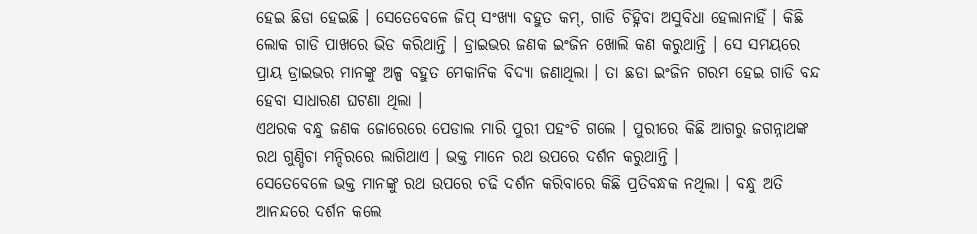ହେଇ ଛିଡା ହେଇଛି । ସେତେବେଳେ ଜିପ୍ ସଂଖ୍ୟା ବହୁତ କମ୍, ଗାଡି ଚିହ୍ନିବା ଅସୁବିଧା ହେଲାନାହିଁ । କିଛି ଲୋକ ଗାଡି ପାଖରେ ଭିଡ କରିଥାନ୍ତି । ଡ୍ରାଇଭର ଜଣକ ଇଂଜିନ ଖୋଲି କଣ କରୁଥାନ୍ତି । ସେ ସମୟରେ ପ୍ରାୟ ଡ୍ରାଇଭର ମାନଙ୍କୁ ଅଳ୍ପ ବହୁତ ମେକାନିକ ବିଦ୍ୟା ଜଣାଥିଲା । ତା ଛଡା ଇଂଜିନ ଗରମ ହେଇ ଗାଡି ବନ୍ଦ ହେବା ସାଧାରଣ ଘଟଣା ଥିଲା ।
ଏଥରକ ବନ୍ଧୁ ଜଣକ ଜୋରେରେ ପେଡାଲ ମାରି ପୁରୀ ପହଂଚି ଗଲେ । ପୁରୀରେ କିଛି ଆଗରୁ ଜଗନ୍ନାଥଙ୍କ ରଥ ଗୁଣ୍ଡିଚା ମନ୍ଦିରରେ ଲାଗିଥାଏ । ଭକ୍ତ ମାନେ ରଥ ଉପରେ ଦର୍ଶନ କରୁଥାନ୍ତି ।
ସେତେବେଳେ ଭକ୍ତ ମାନଙ୍କୁ ରଥ ଉପରେ ଚଢି ଦର୍ଶନ କରିବାରେ କିଛି ପ୍ରତିବନ୍ଧକ ନଥିଲା । ବନ୍ଧୁ ଅତି ଆନନ୍ଦରେ ଦର୍ଶନ କଲେ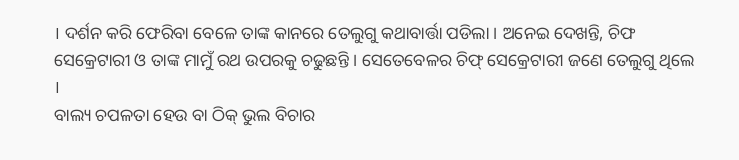। ଦର୍ଶନ କରି ଫେରିବା ବେଳେ ତାଙ୍କ କାନରେ ତେଲୁଗୁ କଥାବାର୍ତ୍ତା ପଡିଲା । ଅନେଇ ଦେଖନ୍ତି, ଚିଫ ସେକ୍ରେଟାରୀ ଓ ତାଙ୍କ ମାମୁଁ ରଥ ଉପରକୁ ଚଢୁଛନ୍ତି । ସେତେବେଳର ଚିଫ୍ ସେକ୍ରେଟାରୀ ଜଣେ ତେଲୁଗୁ ଥିଲେ ।
ବାଲ୍ୟ ଚପଳତା ହେଉ ବା ଠିକ୍ ଭୁଲ ବିଚାର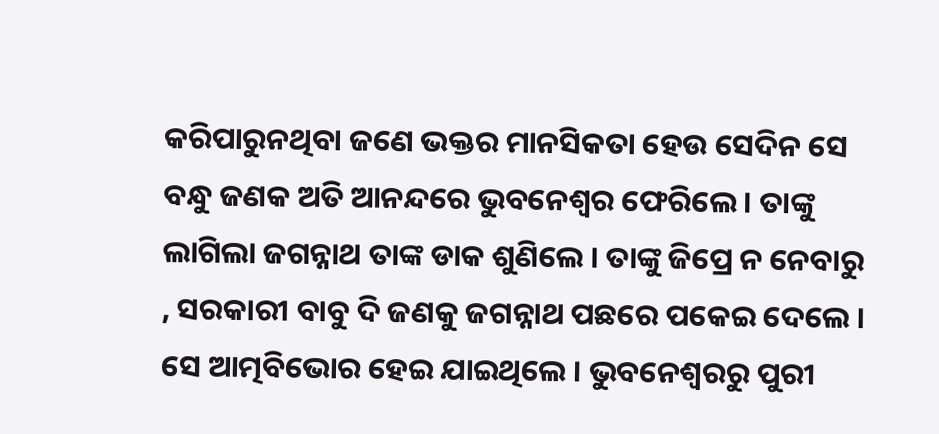କରିପାରୁନଥିବା ଜଣେ ଭକ୍ତର ମାନସିକତା ହେଉ ସେଦିନ ସେ ବନ୍ଧୁ ଜଣକ ଅତି ଆନନ୍ଦରେ ଭୁବନେଶ୍ୱର ଫେରିଲେ । ତାଙ୍କୁ ଲାଗିଲା ଜଗନ୍ନାଥ ତାଙ୍କ ଡାକ ଶୁଣିଲେ । ତାଙ୍କୁ ଜିପ୍ରେ ନ ନେବାରୁ , ସରକାରୀ ବାବୁ ଦି ଜଣକୁ ଜଗନ୍ନାଥ ପଛରେ ପକେଇ ଦେଲେ । ସେ ଆତ୍ମବିଭୋର ହେଇ ଯାଇଥିଲେ । ଭୁବନେଶ୍ୱରରୁ ପୁରୀ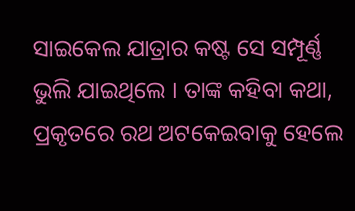ସାଇକେଲ ଯାତ୍ରାର କଷ୍ଟ ସେ ସମ୍ପୂର୍ଣ୍ଣ ଭୁଲି ଯାଇଥିଲେ । ତାଙ୍କ କହିବା କଥା, ପ୍ରକୃତରେ ରଥ ଅଟକେଇବାକୁ ହେଲେ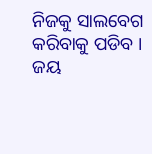ନିଜକୁ ସାଲବେଗ କରିବାକୁ ପଡିବ ।
ଜୟ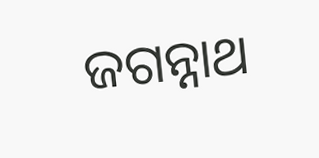ଜଗନ୍ନାଥ